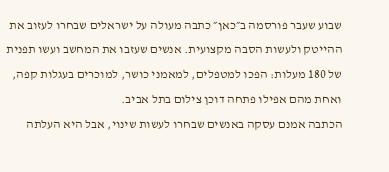שבוע שעבר פורסמה ב״כאן״ כתבה מעולה על ישראלים שבחרו לעזוב את ההייטק ולעשות הסבה מקצועית. אנשים שעזבו את המחשב ועשו תפנית של 180 מעלות: הפכו למטפלים, למאמני כושר, למוכרים בעגלות קפה, ואחת מהם אפילו פתחה דוכן צילום בתל אביב.
הכתבה אמנם עסקה באנשים שבחרו לעשות שינוי, אבל היא העלתה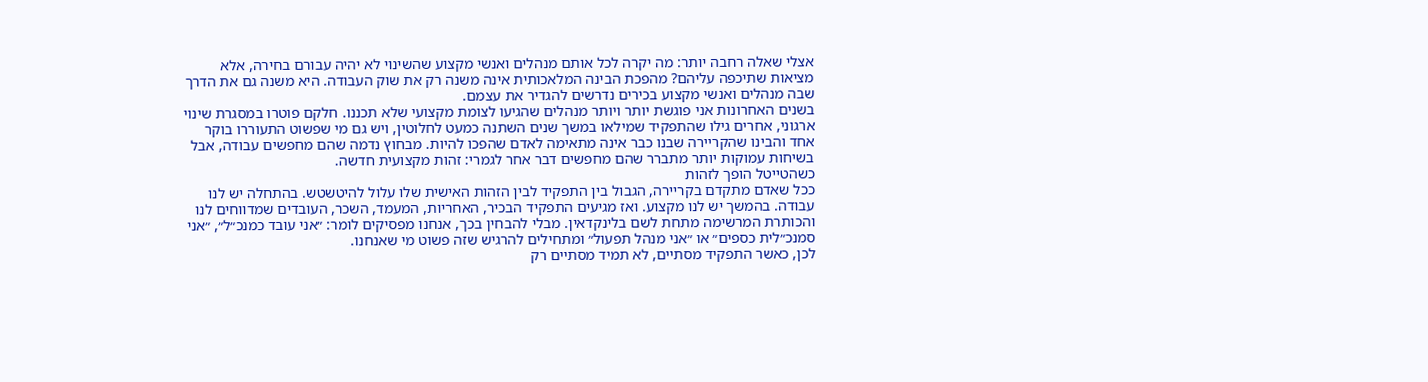אצלי שאלה רחבה יותר: מה יקרה לכל אותם מנהלים ואנשי מקצוע שהשינוי לא יהיה עבורם בחירה, אלא מציאות שתיכפה עליהם? מהפכת הבינה המלאכותית אינה משנה רק את שוק העבודה. היא משנה גם את הדרך שבה מנהלים ואנשי מקצוע בכירים נדרשים להגדיר את עצמם.
בשנים האחרונות אני פוגשת יותר ויותר מנהלים שהגיעו לצומת מקצועי שלא תכננו. חלקם פוטרו במסגרת שינוי ארגוני, אחרים גילו שהתפקיד שמילאו במשך שנים השתנה כמעט לחלוטין, ויש גם מי שפשוט התעוררו בוקר אחד והבינו שהקריירה שבנו כבר אינה מתאימה לאדם שהפכו להיות. מבחוץ נדמה שהם מחפשים עבודה, אבל בשיחות עמוקות יותר מתברר שהם מחפשים דבר אחר לגמרי: זהות מקצועית חדשה.
כשהטייטל הופך לזהות
ככל שאדם מתקדם בקריירה, הגבול בין התפקיד לבין הזהות האישית שלו עלול להיטשטש. בהתחלה יש לנו עבודה. בהמשך יש לנו מקצוע. ואז מגיעים התפקיד הבכיר, האחריות, המעמד, השכר, העובדים שמדווחים לנו והכותרת המרשימה מתחת לשם בלינקדאין. מבלי להבחין בכך, אנחנו מפסיקים לומר: ״אני עובד כמנכ״ל״, ״אני סמנכ״לית כספים״ או ״אני מנהל תפעול״ ומתחילים להרגיש שזה פשוט מי שאנחנו.
לכן, כאשר התפקיד מסתיים, לא תמיד מסתיים רק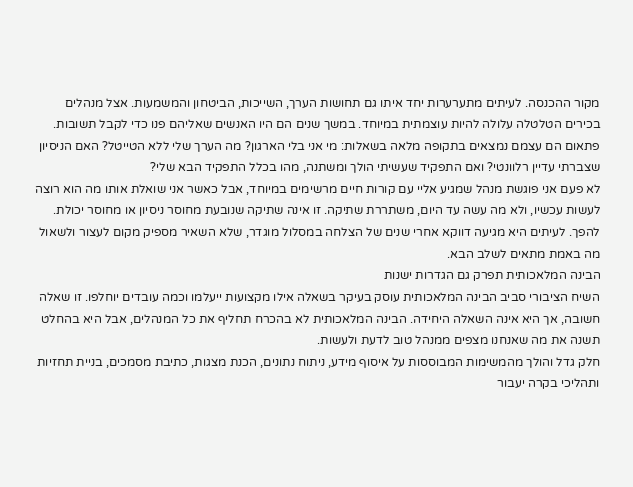מקור ההכנסה. לעיתים מתערערות יחד איתו גם תחושות הערך, השייכות, הביטחון והמשמעות. אצל מנהלים בכירים הטלטלה עלולה להיות עוצמתית במיוחד. במשך שנים הם היו האנשים שאליהם פנו כדי לקבל תשובות. פתאום הם עצמם נמצאים בתקופה מלאה בשאלות: מי אני בלי הארגון? מה הערך שלי ללא הטייטל? האם הניסיון שצברתי עדיין רלוונטי? ואם התפקיד שעשיתי הולך ומשתנה, מהו בכלל התפקיד הבא שלי?
לא פעם אני פוגשת מנהל שמגיע אליי עם קורות חיים מרשימים במיוחד, אבל כאשר אני שואלת אותו מה הוא רוצה לעשות עכשיו, ולא מה עשה עד היום, משתררת שתיקה. זו אינה שתיקה שנובעת מחוסר ניסיון או מחוסר יכולת. להפך. לעיתים היא מגיעה דווקא אחרי שנים של הצלחה במסלול מוגדר, שלא השאיר מספיק מקום לעצור ולשאול מה באמת מתאים לשלב הבא.
הבינה המלאכותית תפרק גם הגדרות ישנות
השיח הציבורי סביב הבינה המלאכותית עוסק בעיקר בשאלה אילו מקצועות ייעלמו וכמה עובדים יוחלפו. זו שאלה חשובה, אך היא אינה השאלה היחידה. הבינה המלאכותית לא בהכרח תחליף את כל המנהלים, אבל היא בהחלט תשנה את מה שאנחנו מצפים ממנהל טוב לדעת ולעשות.
חלק גדל והולך מהמשימות המבוססות על איסוף מידע, ניתוח נתונים, הכנת מצגות, כתיבת מסמכים, בניית תחזיות ותהליכי בקרה יעבור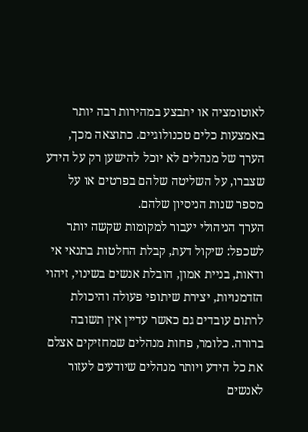לאוטומציה או יתבצע במהירות רבה יותר באמצעות כלים טכנולוגיים. כתוצאה מכך, הערך של מנהלים לא יוכל להישען רק על הידע שצברו, על השליטה שלהם בפרטים או על מספר שנות הניסיון שלהם.
הערך הניהולי יעבור למקומות שקשה יותר לשכפל: שיקול דעת, קבלת החלטות בתנאי אי ודאות, בניית אמון, הובלת אנשים בשינוי, זיהוי הזדמנויות, יצירת שיתופי פעולה והיכולת לרתום עובדים גם כאשר עדיין אין תשובה ברורה. כלומר, פחות מנהלים שמחזיקים אצלם את כל הידע ויותר מנהלים שיודעים לעזור לאנשים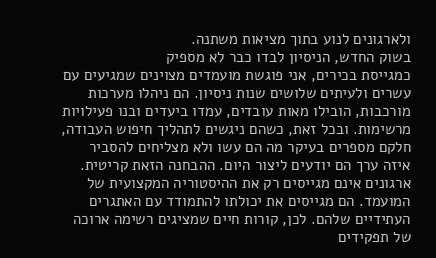ולארגונים לנוע בתוך מציאות משתנה.
בשוק החדש, הניסיון לבדו כבר לא מספיק
כמגייסת בכירים, אני פוגשת מועמדים מצוינים שמגיעים עם עשרים ולעיתים שלושים שנות ניסיון. הם ניהלו מערכות מורכבות, הובילו מאות עובדים, עמדו ביעדים ובנו פעילויות מרשימות. ובכל זאת, כשהם ניגשים לתהליך חיפוש העבודה, חלקם מספרים בעיקר מה הם עשו ולא מצליחים להסביר איזה ערך הם יודעים ליצור היום. ההבחנה הזאת קריטית.
ארגונים אינם מגייסים רק את ההיסטוריה המקצועית של המועמד. הם מגייסים את יכולתו להתמודד עם האתגרים העתידיים שלהם. לכן, קורות חיים שמציגים רשימה ארוכה של תפקידים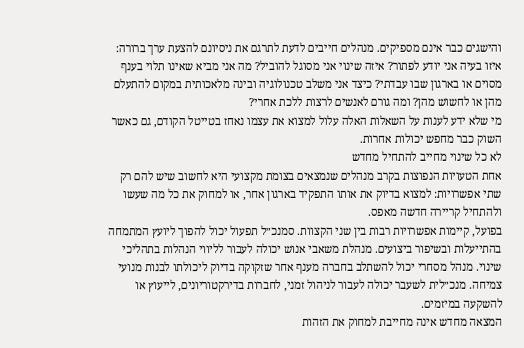והישגים כבר אינם מספיקים. מנהלים חייבים לדעת לתרגם את ניסיונם להצעת ערך ברורה: איזו בעיה אני יודע לפתור? איזה שינוי אני מסוגל להוביל? מה אני מביא שאינו תלוי בענף מסוים או בארגון שבו עבדתי? כיצד אני משלב טכנולוגיה ובינה מלאכותית במקום להתעלם מהן או לחשוש מהן? ומה גורם לאנשים לרצות ללכת אחרי?
מי שלא ידע לענות על השאלות האלה עלול למצוא את עצמו נאחז בטייטל הקודם, גם כאשר השוק כבר מחפש יכולות אחרות.
לא כל שינוי מחייב להתחיל מחדש
אחת הטעויות הנפוצות בקרב מנהלים שנמצאים בצומת מקצועי היא לחשוב שיש להם רק שתי אפשרויות: למצוא בדיוק את אותו התפקיד בארגון אחר, או למחוק את כל מה שעשו ולהתחיל קריירה חדשה מאפס.
בפועל, קיימות אפשרויות רבות בין שני הקצוות. סמנכ״ל תפעול יכול להפוך ליועץ המתמחה בהתייעלות ובשיפור ביצועים. מנהלת משאבי אנוש יכולה לעבור לליווי הנהלות בתהליכי שינוי. מנהל מסחרי יכול להשתלב בחברה מענף אחר שזקוקה בדיוק ליכולתו לבנות מנועי צמיחה. מנכ״לית לשעבר יכולה לעבור לניהול זמני, לחברות בדירקטוריונים, לייעוץ או להשקעה במיזמים.
המצאה מחדש אינה מחייבת למחוק את הזהות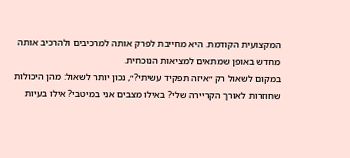המקצועית הקודמת. היא מחייבת לפרק אותה למרכיבים ולהרכיב אותה מחדש באופן שמתאים למציאות הנוכחית.
במקום לשאול רק ״איזה תפקיד עשיתי?״, נכון יותר לשאול: מהן היכולות שחוזרות לאורך הקריירה שלי? באילו מצבים אני במיטבי? אילו בעיות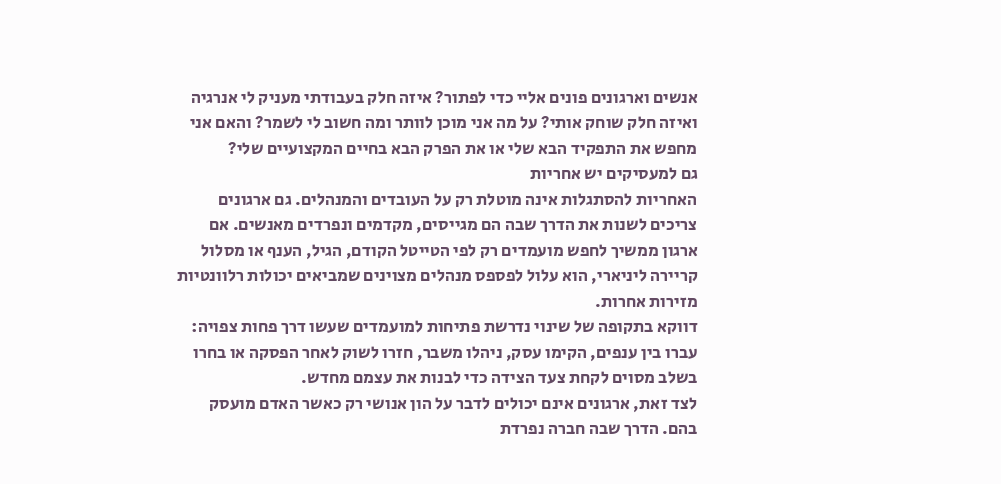אנשים וארגונים פונים אליי כדי לפתור? איזה חלק בעבודתי מעניק לי אנרגיה ואיזה חלק שוחק אותי? על מה אני מוכן לוותר ומה חשוב לי לשמר? והאם אני מחפש את התפקיד הבא שלי או את הפרק הבא בחיים המקצועיים שלי?
גם למעסיקים יש אחריות
האחריות להסתגלות אינה מוטלת רק על העובדים והמנהלים. גם ארגונים צריכים לשנות את הדרך שבה הם מגייסים, מקדמים ונפרדים מאנשים. אם ארגון ממשיך לחפש מועמדים רק לפי הטייטל הקודם, הגיל, הענף או מסלול קריירה ליניארי, הוא עלול לפספס מנהלים מצוינים שמביאים יכולות רלוונטיות מזירות אחרות.
דווקא בתקופה של שינוי נדרשת פתיחות למועמדים שעשו דרך פחות צפויה: עברו בין ענפים, הקימו עסק, ניהלו משבר, חזרו לשוק לאחר הפסקה או בחרו בשלב מסוים לקחת צעד הצידה כדי לבנות את עצמם מחדש.
לצד זאת, ארגונים אינם יכולים לדבר על הון אנושי רק כאשר האדם מועסק בהם. הדרך שבה חברה נפרדת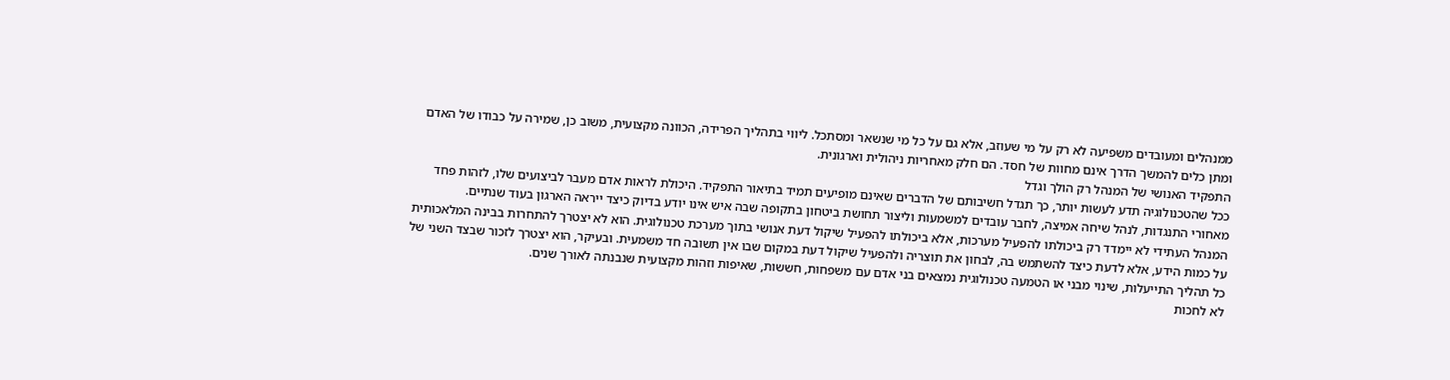ממנהלים ומעובדים משפיעה לא רק על מי שעוזב, אלא גם על כל מי שנשאר ומסתכל. ליווי בתהליך הפרידה, הכוונה מקצועית, משוב כן, שמירה על כבודו של האדם ומתן כלים להמשך הדרך אינם מחוות של חסד. הם חלק מאחריות ניהולית וארגונית.
התפקיד האנושי של המנהל רק הולך וגדל
ככל שהטכנולוגיה תדע לעשות יותר, כך תגדל חשיבותם של הדברים שאינם מופיעים תמיד בתיאור התפקיד. היכולת לראות אדם מעבר לביצועים שלו, לזהות פחד מאחורי התנגדות, לנהל שיחה אמיצה, לחבר עובדים למשמעות וליצור תחושת ביטחון בתקופה שבה איש אינו יודע בדיוק כיצד ייראה הארגון בעוד שנתיים.
המנהל העתידי לא יימדד רק ביכולתו להפעיל מערכות, אלא ביכולתו להפעיל שיקול דעת אנושי בתוך מערכת טכנולוגית. הוא לא יצטרך להתחרות בבינה המלאכותית על כמות הידע, אלא לדעת כיצד להשתמש בה, לבחון את תוצריה ולהפעיל שיקול דעת במקום שבו אין תשובה חד משמעית. ובעיקר, הוא יצטרך לזכור שבצד השני של כל תהליך התייעלות, שינוי מבני או הטמעה טכנולוגית נמצאים בני אדם עם משפחות, חששות, שאיפות וזהות מקצועית שנבנתה לאורך שנים.
לא לחכות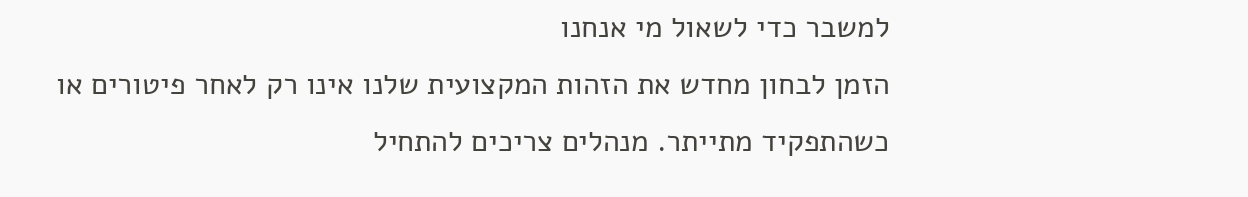למשבר כדי לשאול מי אנחנו
הזמן לבחון מחדש את הזהות המקצועית שלנו אינו רק לאחר פיטורים או כשהתפקיד מתייתר. מנהלים צריכים להתחיל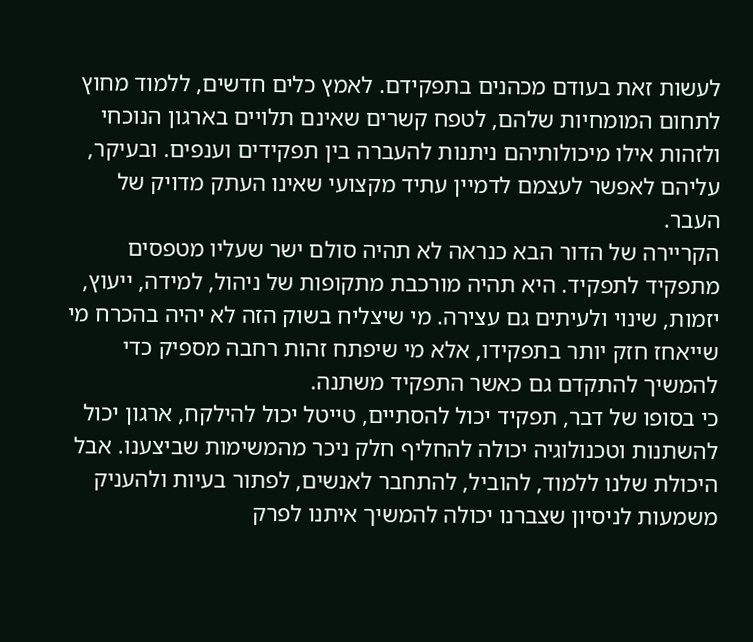לעשות זאת בעודם מכהנים בתפקידם. לאמץ כלים חדשים, ללמוד מחוץ לתחום המומחיות שלהם, לטפח קשרים שאינם תלויים בארגון הנוכחי ולזהות אילו מיכולותיהם ניתנות להעברה בין תפקידים וענפים. ובעיקר, עליהם לאפשר לעצמם לדמיין עתיד מקצועי שאינו העתק מדויק של העבר.
הקריירה של הדור הבא כנראה לא תהיה סולם ישר שעליו מטפסים מתפקיד לתפקיד. היא תהיה מורכבת מתקופות של ניהול, למידה, ייעוץ, יזמות, שינוי ולעיתים גם עצירה. מי שיצליח בשוק הזה לא יהיה בהכרח מי שייאחז חזק יותר בתפקידו, אלא מי שיפתח זהות רחבה מספיק כדי להמשיך להתקדם גם כאשר התפקיד משתנה.
כי בסופו של דבר, תפקיד יכול להסתיים, טייטל יכול להילקח, ארגון יכול להשתנות וטכנולוגיה יכולה להחליף חלק ניכר מהמשימות שביצענו. אבל היכולת שלנו ללמוד, להוביל, להתחבר לאנשים, לפתור בעיות ולהעניק משמעות לניסיון שצברנו יכולה להמשיך איתנו לפרק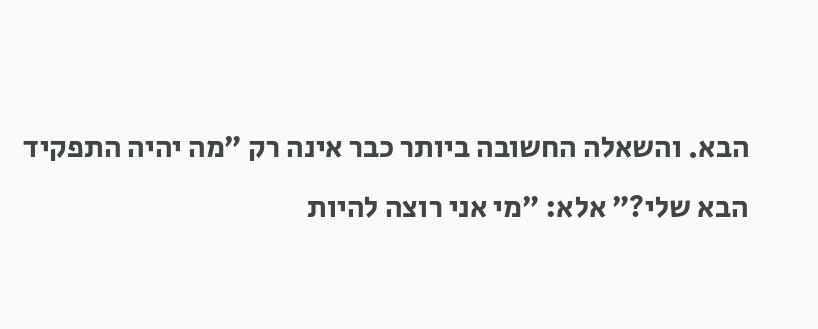הבא. והשאלה החשובה ביותר כבר אינה רק ״מה יהיה התפקיד הבא שלי?״ אלא: ״מי אני רוצה להיות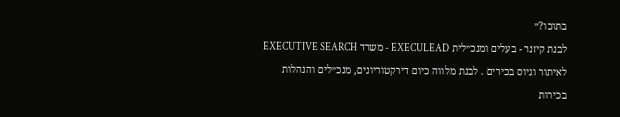בתוכו?״
לבנת קיזנר - בעלים ומנכ״לית EXECULEAD - משרד EXECUTIVE SEARCH לאיתור וגיוס בכירים . לבנת מלווה כיום דירקטוריונים, מנכ״לים והנהלות בכירות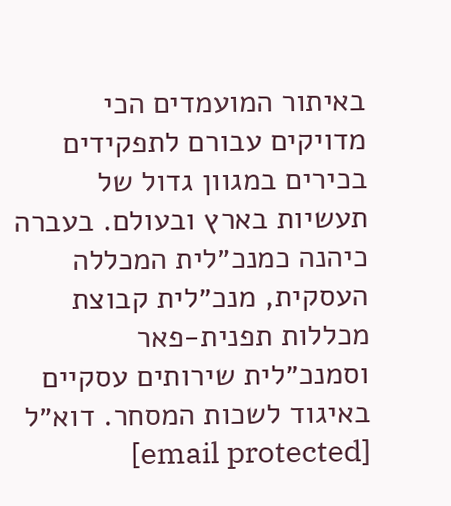באיתור המועמדים הכי מדויקים עבורם לתפקידים בכירים במגוון גדול של תעשיות בארץ ובעולם. בעברה כיהנה כמנכ״לית המכללה העסקית, מנכ״לית קבוצת מכללות תפנית-פאר וסמנכ״לית שירותים עסקיים באיגוד לשכות המסחר. דוא״ל [email protected]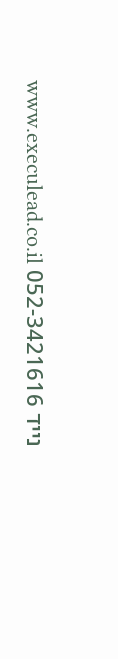נייד 052-3421616 www.execulead.co.il